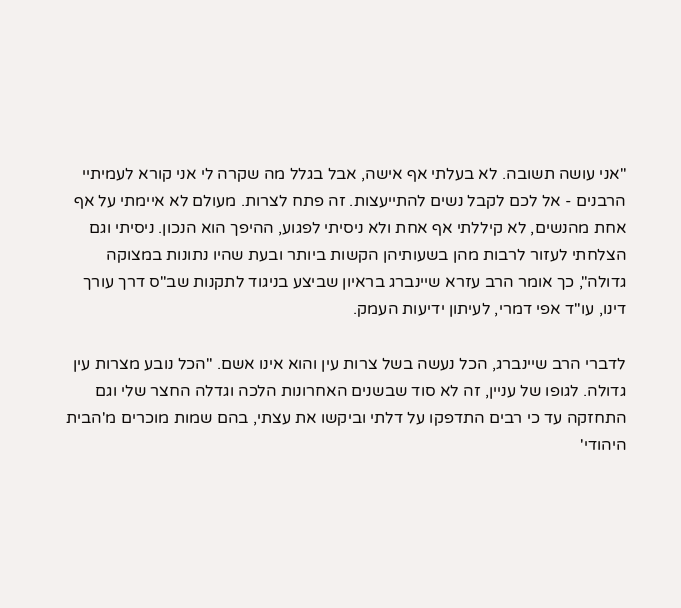"אני עושה תשובה. לא בעלתי אף אישה, אבל בגלל מה שקרה לי אני קורא לעמיתיי הרבנים - אל לכם לקבל נשים להתייעצות. זה פתח לצרות. מעולם לא איימתי על אף אחת מהנשים, לא קיללתי אף אחת ולא ניסיתי לפגוע, ההיפך הוא הנכון. ניסיתי וגם הצלחתי לעזור לרבות מהן בשעותיהן הקשות ביותר ובעת שהיו נתונות במצוקה גדולה", כך אומר הרב עזרא שיינברג בראיון שביצע בניגוד לתקנות שב"ס דרך עורך דינו, עו"ד אפי דמרי, לעיתון ידיעות העמק.

לדברי הרב שיינברג, הכל נעשה בשל צרות עין והוא אינו אשם. "הכל נובע מצרות עין גדולה. לגופו של עניין, זה לא סוד שבשנים האחרונות הלכה וגדלה החצר שלי וגם התחזקה עד כי רבים התדפקו על דלתי וביקשו את עצתי, בהם שמות מוכרים מ'הבית היהודי'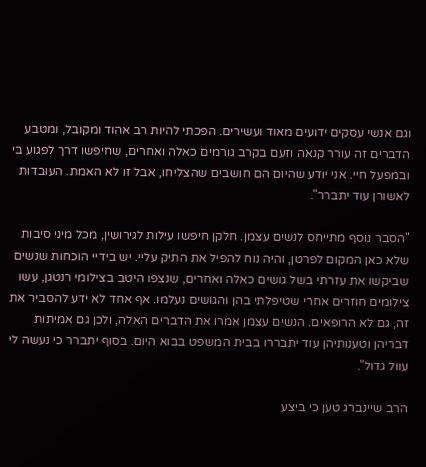וגם אנשי עסקים ידועים מאוד ועשירים. הפכתי להיות רב אהוד ומקובל, ומטבע הדברים זה עורר קנאה וזעם בקרב גורמים כאלה ואחרים, שחיפשו דרך לפגוע בי ובמפעל חיי. אני יודע שהיום הם חושבים שהצליחו, אבל זו לא האמת. העובדות לאשורן עוד יתברר".

"הסבר נוסף מתייחס לנשים עצמן. חלקן חיפשו עילות לגירושין, מכל מיני סיבות שלא כאן המקום לפרטן, והיה נוח להפיל את התיק עליי. יש בידיי הוכחות שנשים שביקשו את עזרתי בשל גושים כאלה ואחרים, שנצפו היטב בצילומי רנטגן, עשו צילומים חוזרים אחרי שטיפלתי בהן והגושים נעלמו. אף אחד לא ידע להסביר את זה, גם לא הרופאים. הנשים עצמן אמרו את הדברים האלה, ולכן גם אמיתות דבריהן וטענותיהן עוד יתבררו בבית המשפט בבוא היום. בסוף יתברר כי נעשה לי עוול גדול".

הרב שיינברג טען כי ביצע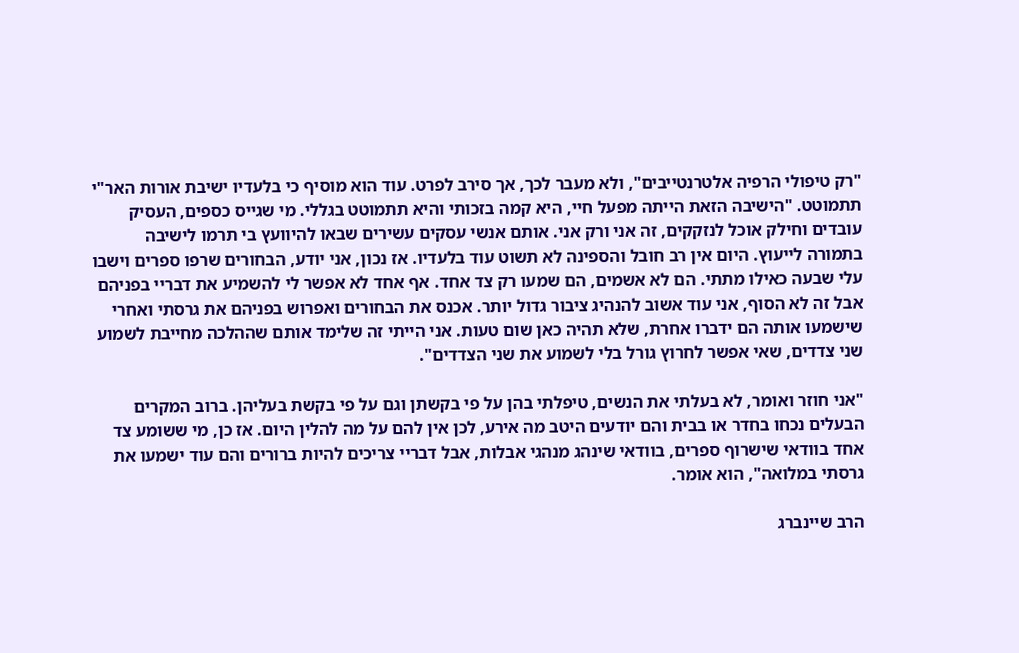"רק טיפולי הרפיה אלטרנטייבים", ולא מעבר לכך, אך סירב לפרט. עוד הוא מוסיף כי בלעדיו ישיבת אורות האר"י תתמוטט. "הישיבה הזאת הייתה מפעל חיי, היא קמה בזכותי והיא תתמוטט בגללי. מי שגייס כספים, העסיק עובדים וחילק אוכל לנזקקים, זה אני ורק אני. אותם אנשי עסקים עשירים שבאו להיוועץ בי תרמו לישיבה בתמורה לייעוץ. היום אין רב חובל והספינה לא תשוט עוד בלעדיו. אז נכון, אני יודע, הבחורים שרפו ספרים וישבו עלי שבעה כאילו מתתי. הם לא אשמים, הם שמעו רק צד אחד. אף אחד לא אפשר לי להשמיע את דבריי בפניהם אבל זה לא הסוף, אני עוד אשוב להנהיג ציבור גדול יותר. אכנס את הבחורים ואפרוש בפניהם את גרסתי ואחרי שישמעו אותה הם ידברו אחרת, שלא תהיה כאן שום טעות. אני הייתי זה שלימד אותם שההלכה מחייבת לשמוע שני צדדים, שאי אפשר לחרוץ גורל בלי לשמוע את שני הצדדים".

"אני חוזר ואומר, לא בעלתי את הנשים, טיפלתי בהן על פי בקשתן וגם על פי בקשת בעליהן. ברוב המקרים הבעלים נכחו בחדר או בבית והם יודעים היטב מה אירע, לכן אין להם על מה להלין היום. אז כן, מי ששומע צד אחד בוודאי שישרוף ספרים, בוודאי שינהג מנהגי אבלות, אבל דבריי צריכים להיות ברורים והם עוד ישמעו את גרסתי במלואה", הוא אומר.

הרב שיינברג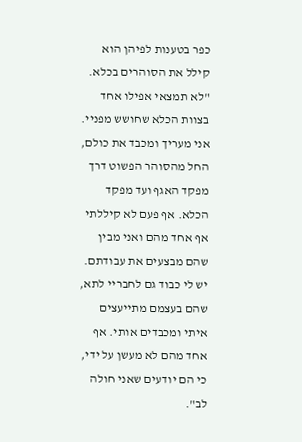כפר בטענות לפיהן הוא קילל את הסוהרים בכלא. "לא תמצאי אפילו אחד בצוות הכלא שחושש מפניי. אני מעריך ומכבד את כולם, החל מהסוהר הפשוט דרך מפקד האגף ועד מפקד הכלא. אף פעם לא קיללתי אף אחד מהם ואני מבין שהם מבצעים את עבודתם. יש לי כבוד גם לחבריי לתא, שהם בעצמם מתייעצים איתי ומכבדים אותי. אף אחד מהם לא מעשן על ידי, כי הם יודעים שאני חולה לב".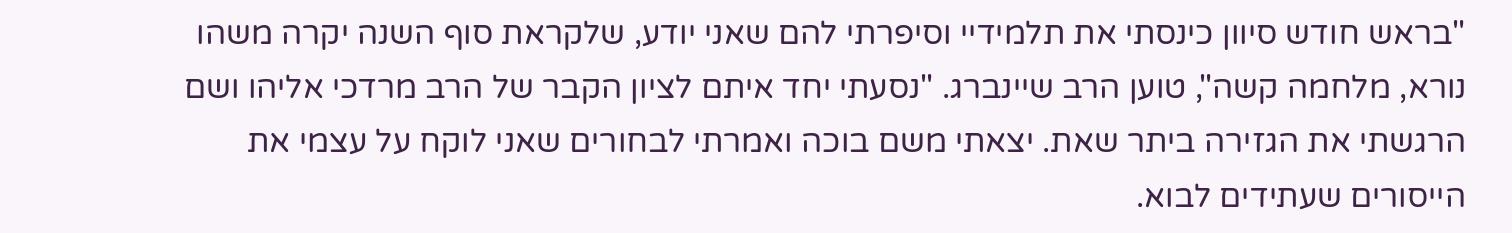"בראש חודש סיוון כינסתי את תלמידיי וסיפרתי להם שאני יודע, שלקראת סוף השנה יקרה משהו נורא, מלחמה קשה", טוען הרב שיינברג. "נסעתי יחד איתם לציון הקבר של הרב מרדכי אליהו ושם הרגשתי את הגזירה ביתר שאת. יצאתי משם בוכה ואמרתי לבחורים שאני לוקח על עצמי את הייסורים שעתידים לבוא.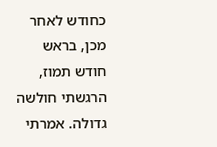כחודש לאחר מכן, בראש חודש תמוז, הרגשתי חולשה גדולה. אמרתי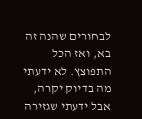לבחורים שהנה זה בא, ואז הכל התפוצץ. לא ידעתי מה בדיוק יקרה, אבל ידעתי שגזירה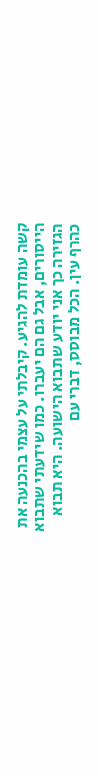קשה עומדת להגיע. קיבלתי על עצמי בהכנעה את הייסורים, אבל גם הם יעברו. כמו שידעתי שתבוא הגזירה כך אני יודע שתבוא הישועה. היא תבוא כהרף עין. הכל מבוסס, דברי עם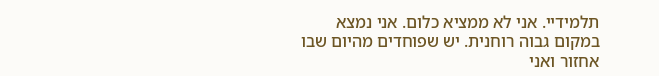תלמידיי. אני לא ממציא כלום. אני נמצא במקום גבוה רוחנית. יש שפוחדים מהיום שבו אחזור ואני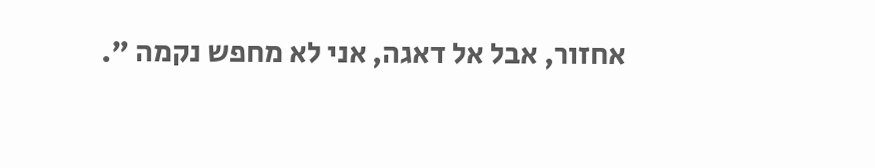אחזור, אבל אל דאגה, אני לא מחפש נקמה ".